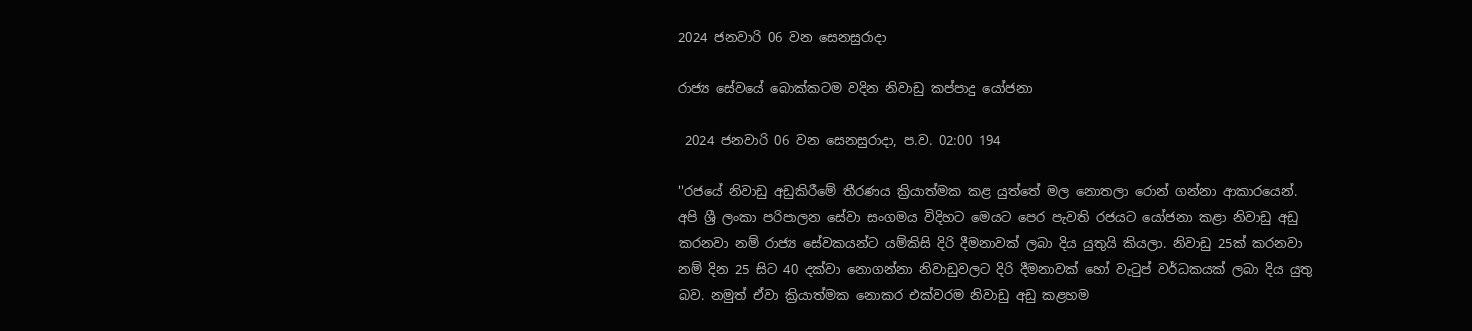2024 ජනවාරි 06 වන සෙනසුරාදා

රාජ්‍ය සේවයේ බොක්කටම වදින නිවාඩු කප්පාදු යෝජනා

 2024 ජනවාරි 06 වන සෙනසුරාදා, ප.ව. 02:00 194

''රජයේ නිවාඩු අඩුකිරීමේ තීරණය ක්‍රියාත්මක කළ යුත්තේ මල නොතලා රොන් ගන්නා ආකාරයෙන්. අපි ශ්‍රී ලංකා පරිපාලන සේවා සංගමය විදිහට මෙයට පෙර පැවති රජයට යෝජනා කළා නිවාඩු අඩු කරනවා නම් රාජ්‍ය සේවකයන්ට යම්කිසි දිරි දීමනාවක් ලබා දිය යුතුයි කියලා. නිවාඩු 25ක් කරනවා නම් දින 25 සිට 40 දක්වා නොගන්නා නිවාඩුවලට දිරි දීමනාවක් හෝ වැටුප් වර්ධකයක් ලබා දිය යුතු බව. නමුත් ඒවා ක්‍රියාත්මක නොකර එක්වරම නිවාඩු අඩු කළහම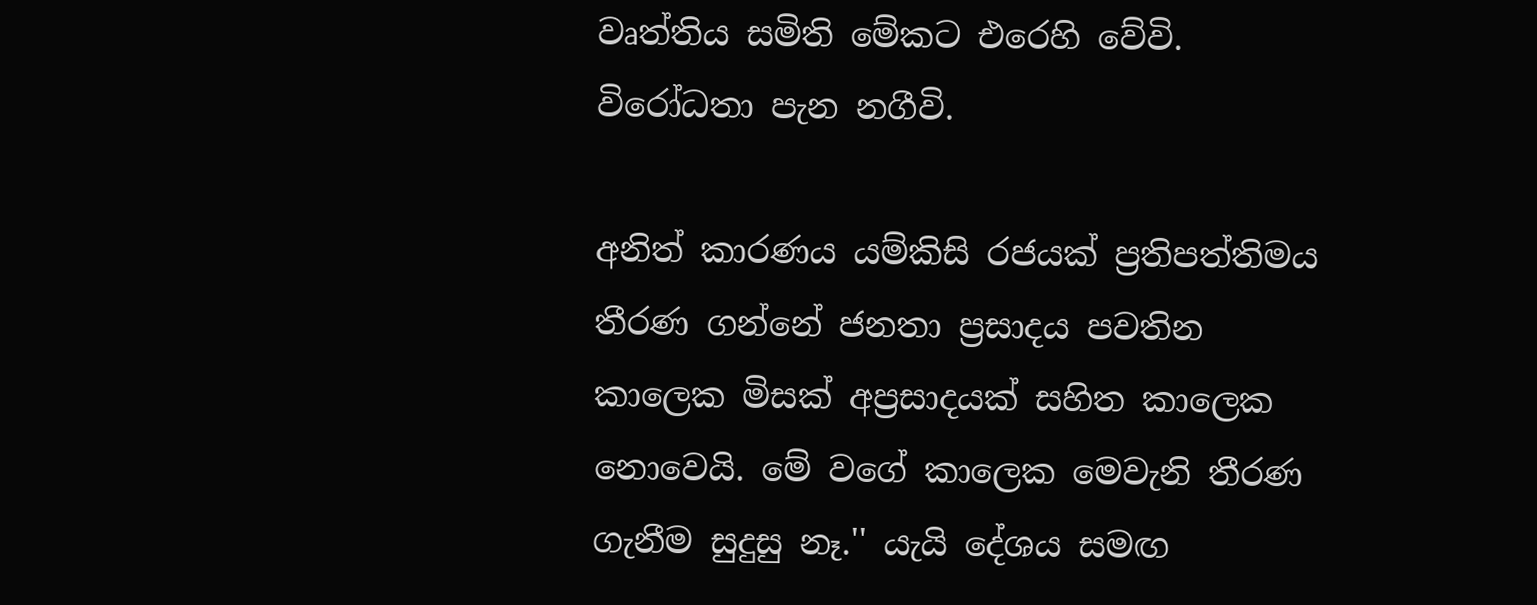වෘත්තිය සමිති මේකට එරෙහි වේවි. විරෝධතා පැන නගීවි.

අනිත් කාරණය යම්කිසි රජයක් ප්‍රතිපත්තිමය තීරණ ගන්නේ ජනතා ප්‍රසාදය පවතින කාලෙක මිසක් අප්‍රසාදයක් සහිත කාලෙක නොවෙයි. මේ වගේ කාලෙක මෙවැනි තීරණ ගැනීම සුදුසු නෑ.'' යැයි දේශය සමඟ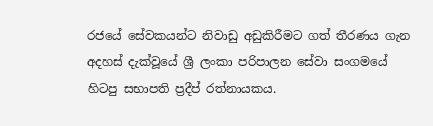රජයේ සේවකයන්ට නිවාඩු අඩුකිරීමට ගත් තීරණය ගැන අදහස් දැක්වූයේ ශ්‍රී ලංකා පරිපාලන සේවා සංගමයේ හිටපු සභාපති ප්‍රදීප් රත්නායකය.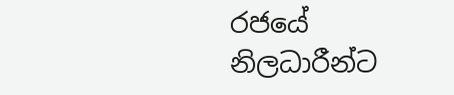රජයේ නිලධාරීන්ට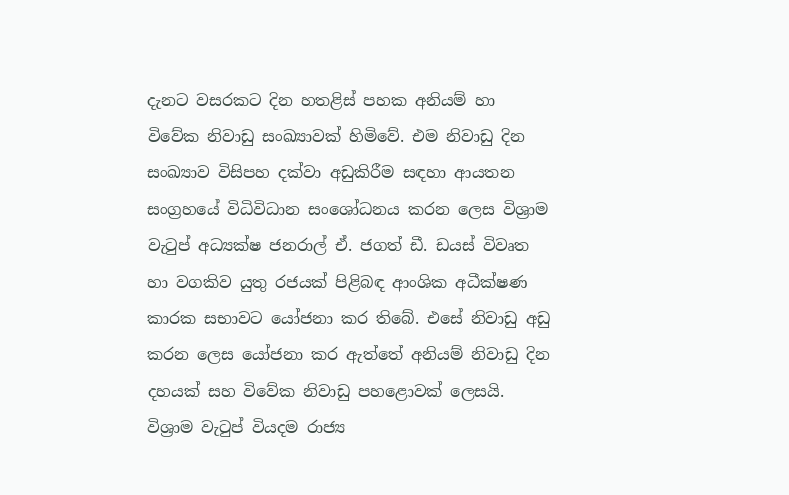දැනට වසරකට දින හතළිස් පහක අනියම් හා විවේක නිවාඩු සංඛ්‍යාවක් හිමිවේ. එම නිවාඩු දින සංඛ්‍යාව විසිපහ දක්වා අඩුකිරීම සඳහා ආයතන සංග්‍රහයේ විධිවිධාන සංශෝධනය කරන ලෙස විශ්‍රාම වැටුප් අධ්‍යක්ෂ ජනරාල් ඒ. ජගත් ඩී. ඩයස් විවෘත හා වගකිව යුතු රජයක් පිළිබඳ ආංශික අධීක්ෂණ කාරක සභාවට යෝජනා කර තිබේ. එසේ නිවාඩු අඩු කරන ලෙස යෝජනා කර ඇත්තේ අනියම් නිවාඩු දින දහයක් සහ විවේක නිවාඩු පහළොවක් ලෙසයි.
විශ්‍රාම වැටුප් වියදම රාජ්‍ය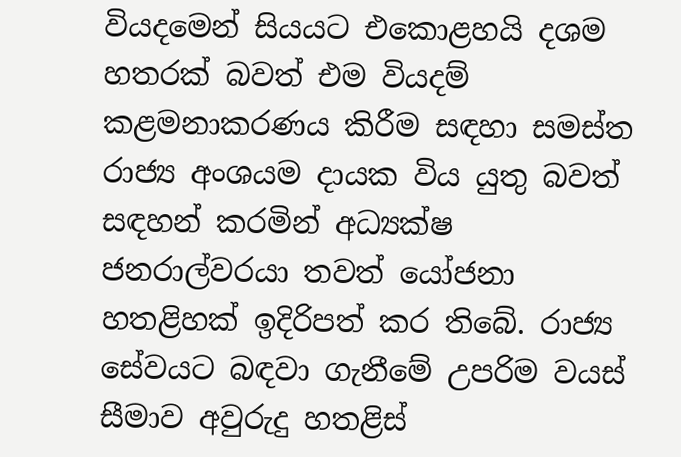වියදමෙන් සියයට එකොළහයි දශම හතරක් බවත් එම වියදම් කළමනාකරණය කිරීම සඳහා සමස්ත රාජ්‍ය අංශයම දායක විය යුතු බවත් සඳහන් කරමින් අධ්‍යක්ෂ ජනරාල්වරයා තවත් යෝජනා හතළිහක් ඉදිරිපත් කර තිබේ. රාජ්‍ය සේවයට බඳවා ගැනීමේ උපරිම වයස් සීමාව අවුරුදු හතළිස්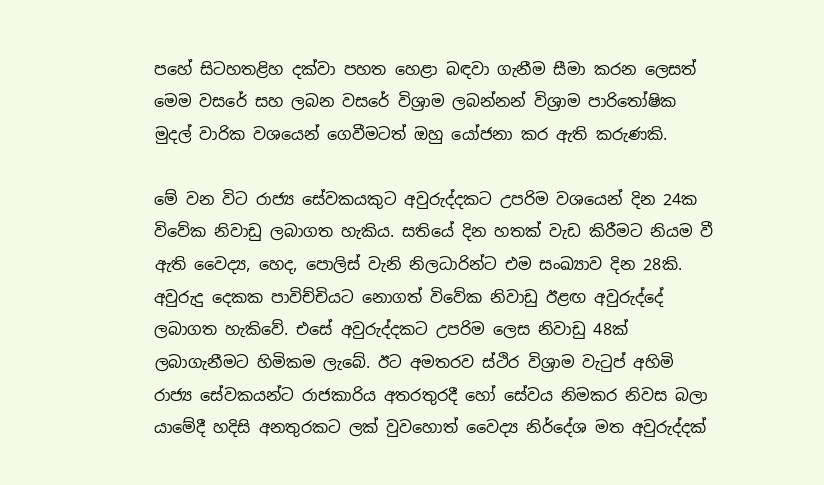පහේ සිටහතළිහ දක්වා පහත හෙළා බඳවා ගැනීම සීමා කරන ලෙසත් මෙම වසරේ සහ ලබන වසරේ විශ්‍රාම ලබන්නන් විශ්‍රාම පාරිතෝෂික මුදල් වාරික වශයෙන් ගෙවීමටත් ඔහු යෝජනා කර ඇති කරුණකි.

මේ වන විට රාජ්‍ය සේවකයකුට අවුරුද්දකට උපරිම වශයෙන් දින 24ක විවේක නිවාඩු ලබාගත හැකිය. සතියේ දින හතක් වැඩ කිරීමට නියම වී ඇති වෛද්‍ය, හෙද, පොලිස් වැනි නිලධාරින්ට එම සංඛ්‍යාව දින 28කි. අවුරුදු දෙකක පාවිච්චියට නොගත් විවේක නිවාඩු ඊළඟ අවුරුද්දේ ලබාගත හැකිවේ. එසේ අවුරුද්දකට උපරිම ලෙස නිවාඩු 48ක් ලබාගැනීමට හිමිකම ලැබේ. ඊට අමතරව ස්ථිර විශ්‍රාම වැටුප් අහිමි රාජ්‍ය සේවකයන්ට රාජකාරිය අතරතුරදී හෝ සේවය නිමකර නිවස බලා යාමේදී හදිසි අනතුරකට ලක් වුවහොත් වෛද්‍ය නිර්දේශ මත අවුරුද්දක්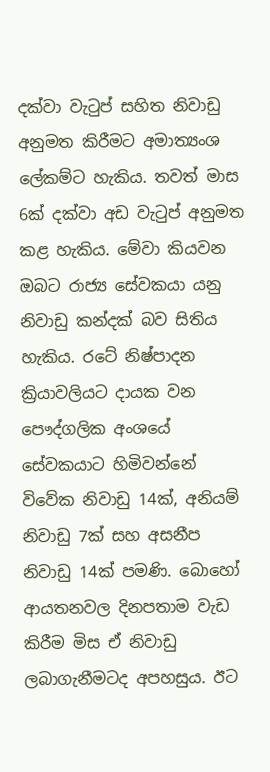දක්වා වැටුප් සහිත නිවාඩු අනුමත කිරීමට අමාත්‍යංශ ලේකම්ට හැකිය. තවත් මාස 6ක් දක්වා අඩ වැටුප් අනුමත කළ හැකිය. මේවා කියවන ඔබට රාජ්‍ය සේවකයා යනු නිවාඩු කන්දක් බව සිතිය හැකිය. රටේ නිෂ්පාදන ක්‍රියාවලියට දායක වන පෞද්ගලික අංශයේ සේවකයාට හිමිවන්නේ විවේක නිවාඩු 14ක්, අනියම් නිවාඩු 7ක් සහ අසනීප නිවාඩු 14ක් පමණි. බොහෝ ආයතනවල දිනපතාම වැඩ කිරීම මිස ඒ නිවාඩු ලබාගැනීමටද අපහසුය. ඊට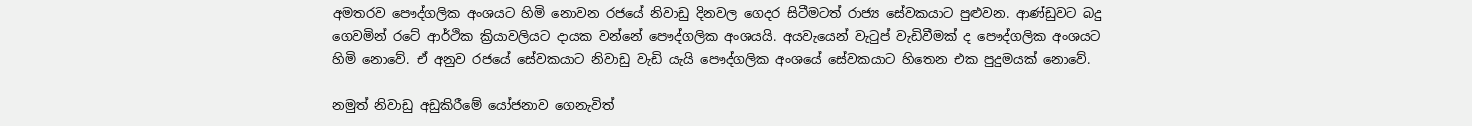අමතරව පෞද්ගලික අංශයට හිමි නොවන රජයේ නිවාඩු දිනවල ගෙදර සිටීමටත් රාජ්‍ය සේවකයාට පුළුවන. ආණ්ඩුවට බදු ගෙවමින් රටේ ආර්ථික ක්‍රියාවලියට දායක වන්නේ පෞද්ගලික අංශයයි. අයවැයෙන් වැටුප් වැඩිවීමක් ද පෞද්ගලික අංශයට හිමි නොවේ. ඒ අනුව රජයේ සේවකයාට නිවාඩු වැඩි යැයි පෞද්ගලික අංශයේ සේවකයාට හිතෙන එක පුදුමයක් නොවේ.

නමුත් නිවාඩු අඩුකිරීමේ යෝජනාව ගෙනැවිත්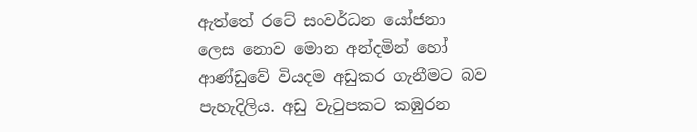ඇත්තේ රටේ සංවර්ධන යෝජනා ලෙස නොව මොන අන්දමින් හෝ ආණ්ඩුවේ වියදම අඩුකර ගැනීමට බව පැහැදිලිය. අඩු වැටුපකට කඹුරන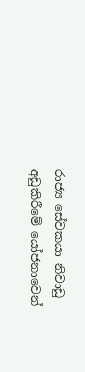රාජ්‍ය සේවකයා නිවාඩු අඩුකිරීමේ යෝජනාවෙන්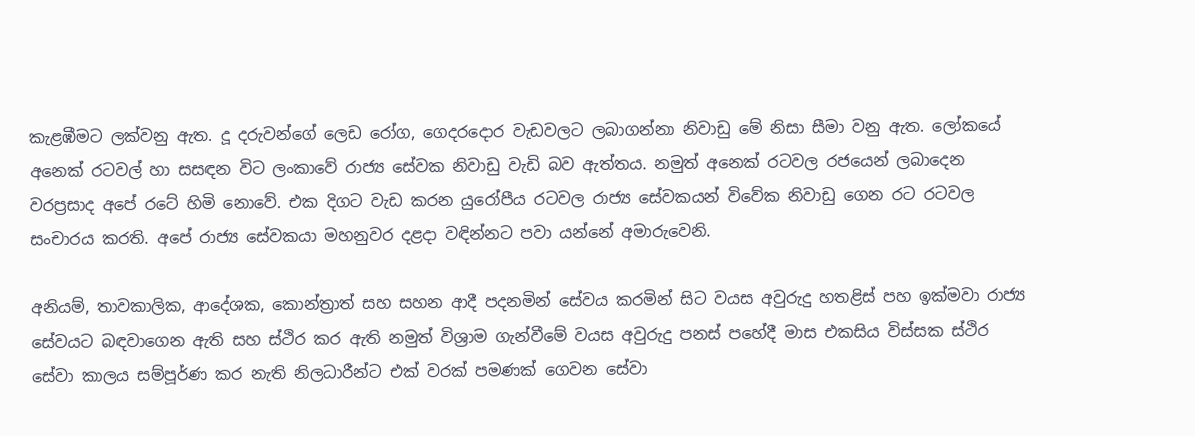කැළඹීමට ලක්වනු ඇත. දූ දරුවන්ගේ ලෙඩ රෝග, ගෙදරදොර වැඩවලට ලබාගන්නා නිවාඩු මේ නිසා සීමා වනු ඇත. ලෝකයේ අනෙක් රටවල් හා සසඳන විට ලංකාවේ රාජ්‍ය සේවක නිවාඩු වැඩි බව ඇත්තය. නමුත් අනෙක් රටවල රජයෙන් ලබාදෙන වරප්‍රසාද අපේ රටේ හිමි නොවේ. එක දිගට වැඩ කරන යුරෝපීය රටවල රාජ්‍ය සේවකයන් විවේක නිවාඩු ගෙන රට රටවල සංචාරය කරති. අපේ රාජ්‍ය සේවකයා මහනුවර දළදා වඳින්නට පවා යන්නේ අමාරුවෙනි.

අනියම්, තාවකාලික, ආදේශක, කොන්ත්‍රාත් සහ සහන ආදී පදනමින් සේවය කරමින් සිට වයස අවුරුදු හතළිස් පහ ඉක්මවා රාජ්‍ය සේවයට බඳවාගෙන ඇති සහ ස්ථිර කර ඇති නමුත් විශ්‍රාම ගැන්වීමේ වයස අවුරුදු පනස් පහේදී මාස එකසිය විස්සක ස්ථිර සේවා කාලය සම්පූර්ණ කර නැති නිලධාරීන්ට එක් වරක් පමණක් ගෙවන සේවා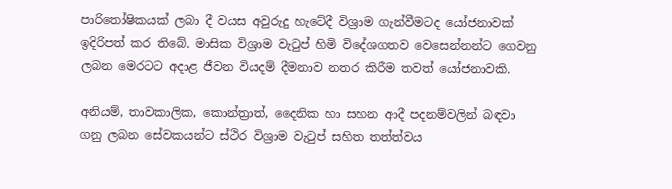පාරිතෝෂිකයක් ලබා දී වයස අවුරුදු හැටේදී විශ්‍රාම ගැන්වීමටද යෝජනාවක් ඉදිරිපත් කර තිබේ. මාසික විශ්‍රාම වැටුප් හිමි විදේශගතව වෙසෙන්නන්ට ගෙවනු ලබන මෙරටට අදාළ ජීවන වියදම් දීමනාව නතර කිරීම තවත් යෝජනාවකි.

අනියම්, තාවකාලික, කොන්ත්‍රාත්, දෛනික හා සහන ආදී පදනම්වලින් බඳවා ගනු ලබන සේවකයන්ට ස්ථිර විශ්‍රාම වැටුප් සහිත තත්ත්වය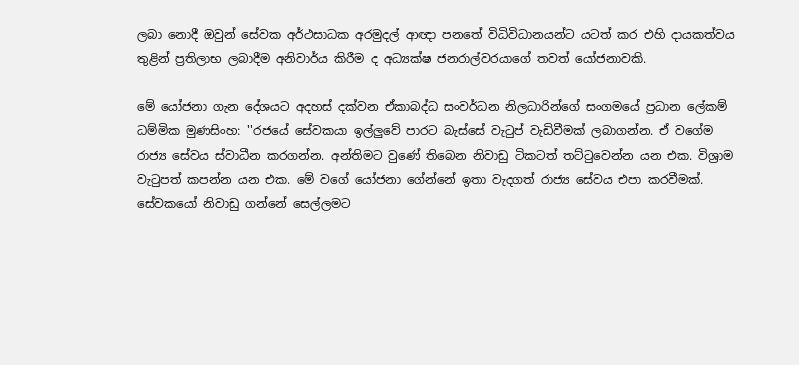ලබා නොදී ඔවුන් සේවක අර්ථසාධක අරමුදල් ආඥා පනතේ විධිවිධානයන්ට යටත් කර එහි දායකත්වය තුළින් ප්‍රතිලාභ ලබාදීම අනිවාර්ය කිරීම ද අධ්‍යක්ෂ ජනරාල්වරයාගේ තවත් යෝජනාවකි.

මේ යෝජනා ගැන දේශයට අදහස් දක්වන ඒකාබද්ධ සංවර්ධන නිලධාරින්ගේ සංගමයේ ප්‍රධාන ලේකම් ධම්මික මුණසිංහ: ''රජයේ සේවකයා ඉල්ලුවේ පාරට බැස්සේ වැටුප් වැඩිවීමක් ලබාගන්න. ඒ වගේම රාජ්‍ය සේවය ස්වාධීන කරගන්න. අන්තිමට වුණේ තිබෙන නිවාඩු ටිකටත් තට්ටුවෙන්න යන එක. විශ්‍රාම වැටුපත් කපන්න යන එක. මේ වගේ යෝජනා ගේන්නේ ඉතා වැදගත් රාජ්‍ය සේවය එපා කරවීමක්. සේවකයෝ නිවාඩු ගන්නේ සෙල්ලමට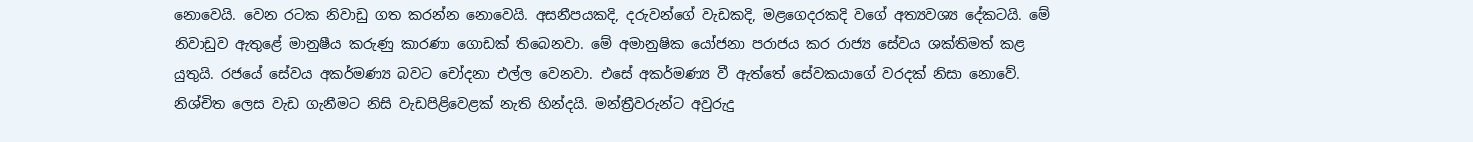නොවෙයි. වෙන රටක නිවාඩු ගත කරන්න නොවෙයි. අසනීපයකදි, දරුවන්ගේ වැඩකදි, මළගෙදරකදි වගේ අත්‍යවශ්‍ය දේකටයි. මේ නිවාඩුව ඇතුළේ මානුෂීය කරුණු කාරණා ගොඩක් තිබෙනවා. මේ අමානුෂික යෝජනා පරාජය කර රාජ්‍ය සේවය ශක්තිමත් කළ යුතුයි. රජයේ සේවය අකර්මණ්‍ය බවට චෝදනා එල්ල වෙනවා. එසේ අකර්මණ්‍ය වී ඇත්තේ සේවකයාගේ වරදක් නිසා නොවේ. නිශ්චිත ලෙස වැඩ ගැනීමට නිසි වැඩපිළිවෙළක් නැති හින්දයි. මන්ත්‍රීවරුන්ට අවුරුදු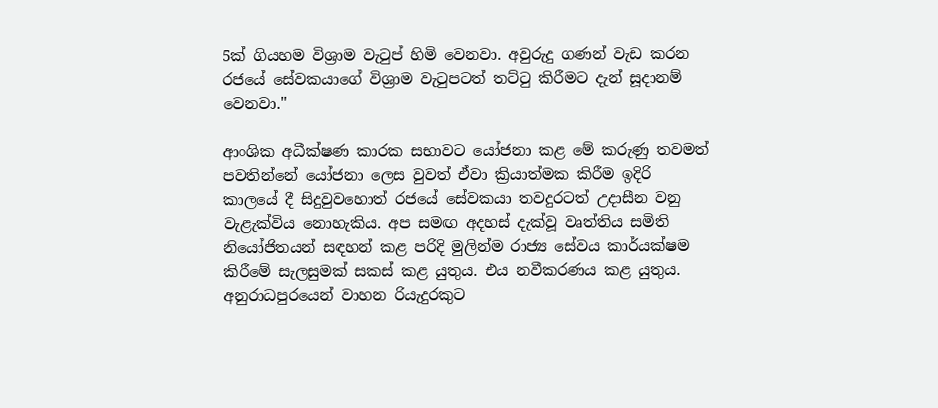5ක් ගියහම විශ්‍රාම වැටුප් හිමි වෙනවා. අවුරුදු ගණන් වැඩ කරන රජයේ සේවකයාගේ විශ්‍රාම වැටුපටත් තට්ටු කිරීමට දැන් සූදානම් වෙනවා.''

ආංශික අධීක්ෂණ කාරක සභාවට යෝජනා කළ මේ කරුණු තවමත් පවතින්නේ යෝජනා ලෙස වුවත් ඒවා ක්‍රියාත්මක කිරීම ඉදිරි කාලයේ දී සිදුවුවහොත් රජයේ සේවකයා තවදුරටත් උදාසීන වනු වැළැක්විය නොහැකිය. අප සමඟ අදහස් දැක්වූ වෘත්තිය සමිති නියෝජිතයන් සඳහන් කළ පරිදි මුලින්ම රාජ්‍ය සේවය කාර්යක්ෂම කිරීමේ සැලසුමක් සකස් කළ යුතුය. එය නවීකරණය කළ යුතුය. අනුරාධපුරයෙන් වාහන රියැදුරකුට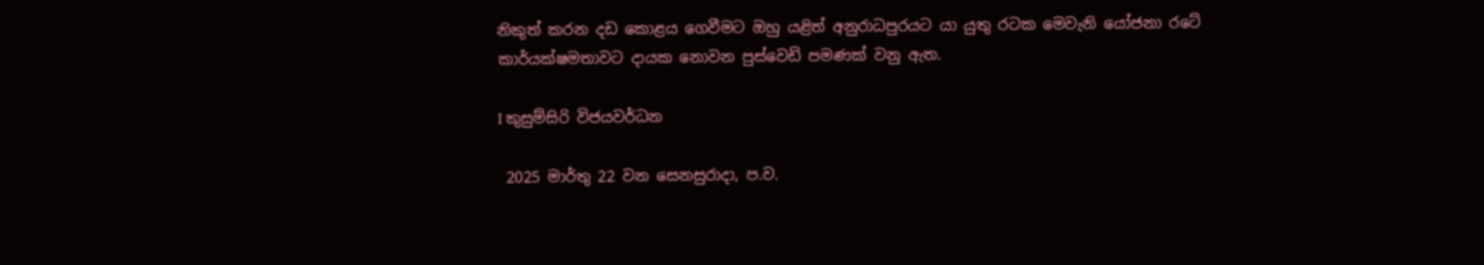නිකුත් කරන දඩ කොළය ගෙවීමට ඔහු යළිත් අනුරාධපුරයට යා යුතු රටක මෙවැනි යෝජනා රටේ කාර්යක්ෂමතාවට දායක නොවන පුස්වෙඩි පමණක් වනු ඇත.

I කුසුම්සිරි විජයවර්ධන

 2025 මාර්තු 22 වන සෙනසුරාදා, ප.ව.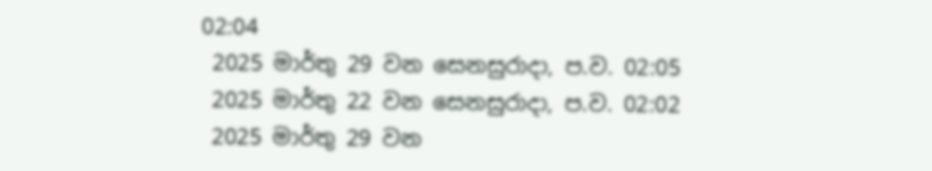02:04
 2025 මාර්තු 29 වන සෙනසුරාදා, ප.ව. 02:05
 2025 මාර්තු 22 වන සෙනසුරාදා, ප.ව. 02:02
 2025 මාර්තු 29 වන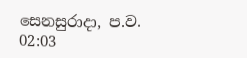සෙනසුරාදා, ප.ව. 02:03